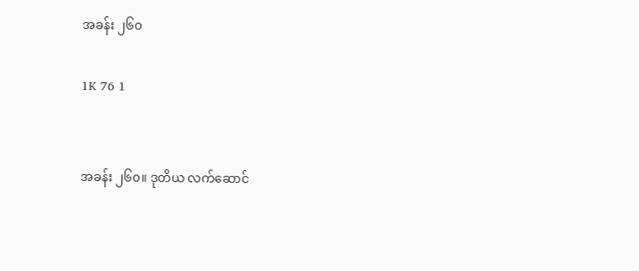အခန်း ၂၆၀

1K 76 1


အခန်း ၂၆၀။ ဒုတိယ လက်ဆောင်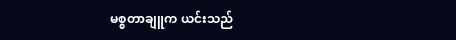မစ္စတာချူက ယင်းသည်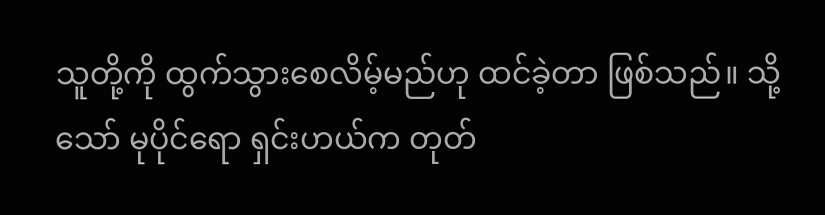သူတို့ကို ထွက်သွားစေလိမ့်မည်ဟု ထင်ခဲ့တာ ဖြစ်သည်။ သို့သော် မုပိုင်ရော ရှင်းဟယ်က တုတ်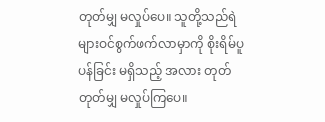တုတ်မျှ မလှုပ်ပေ။ သူတို့သည်ရဲများဝင်စွက်ဖက်လာမှာကို စိုးရိမ်ပူပန်ခြင်း မရှိသည့် အလား တုတ်တုတ်မျှ မလှုပ်ကြပေ။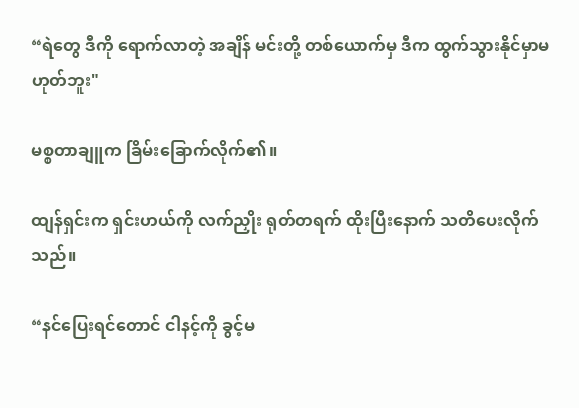“ရဲတွေ ဒီကို ရောက်လာတဲ့ အချိန် မင်းတို့ တစ်ယောက်မှ ဒီက ထွက်သွားနိုင်မှာမဟုတ်ဘူး"

မစ္စတာချူက ခြိမ်းခြောက်လိုက်၏။

ထျန်ရှင်းက ရှင်းဟယ်ကို လက်ညှိုး ရုတ်တရက် ထိုးပြီးနောက် သတိပေးလိုက်သည်။

“နင်ပြေးရင်တောင် ငါနင့်ကို ခွင့်မ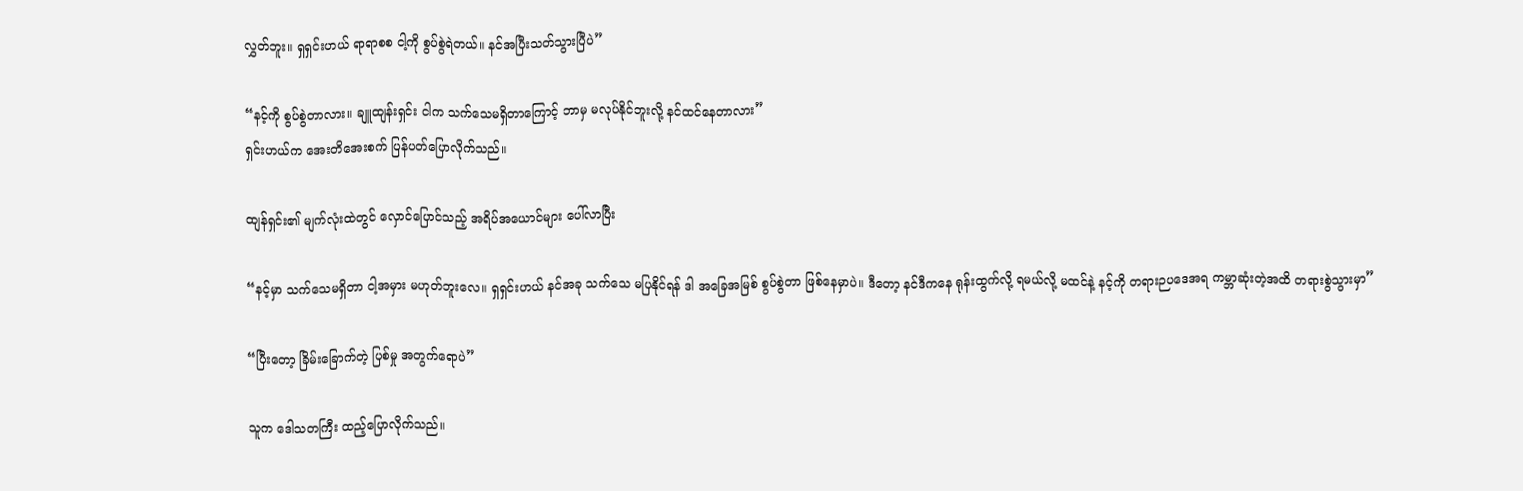လွှတ်ဘူး။ ရှရှင်းဟယ် ရာရာစစ ငါ့ကို စွပ်စွဲရဲတယ်။ နင်အပြီးသတ်သွားပြီပဲ”

“နင့်ကို စွပ်စွဲတာလား။ ချူထျန်းရှင်း ငါက သက်သေမရှိတာကြောင့် ဘာမှ မလုပ်နိုင်ဘူးလို့ နင်ထင်နေတာလား”
ရှင်းဟယ်က အေးတိအေးစက် ပြန်ပတ်ပြောလိုက်သည်။

ထျန်ရှင်း၏ မျက်လုံးထဲတွင် လှောင်ပြောင်သည့် အရိပ်အယောင်များ ပေါ်လာပြီး

“နင့်မှာ သက်သေမရှိတာ ငါ့အမှား မဟုတ်ဘူးလေ။ ရှရှင်းဟယ် နင်အခု သက်သေ မပြနိုင်ရန် ဒါ အခြေအမြစ် စွပ်စွဲတာ ဖြစ်နေမှာပဲ။ ဒီတော့ နင်ဒီကနေ ရုန်းထွက်လို့ ရမယ်လို့ မထင်နဲ့ နင့်ကို တရားဉပဒေအရ ကမ္ဘာဆုံးတဲ့အထိ တရားစွဲသွားမှာ”

“ပြီးတော့ ခြိမ်းခြောက်တဲ့ ပြစ်မှု အတွက်ရောပဲ”

သူက ဒေါသတကြီး ထည့်ပြောလိုက်သည်။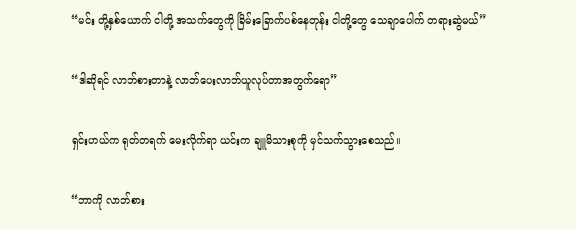“မင်း တို့နှစ်ယောက် ငါတို့ အသက်တွေကို ခြိမ်းခြောက်ပစ်နေတုန်း ငါတို့တွေ သေချာပေါက် တရားဆွဲမယ်”

“ဒါဆိုရင် လာဘ်စားတာနဲ့ လာဘ်ပေးလာဘ်ယူလုပ်တာအတွက်ရော”

ရှင်းဟယ်က ရုတ်တရက် မေးလိုက်ရာ ယင်းက ချူမိသားစုကို မှင်သက်သွားစေသည်။

“ဘာကို လာဘ်စား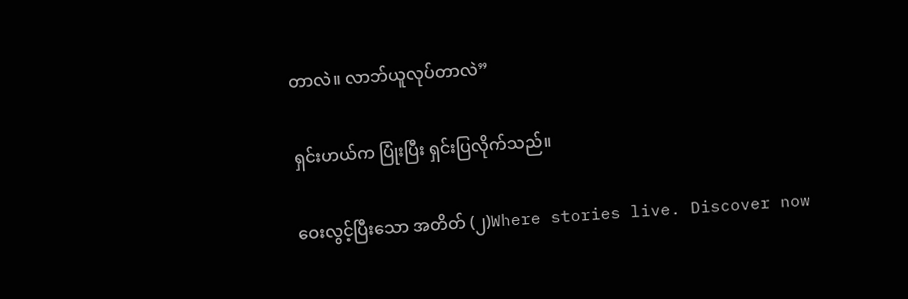တာလဲ။ လာဘ်ယူလုပ်တာလဲ”

ရှင်းဟယ်က ပြုံးပြီး ရှင်းပြလိုက်သည်။

ဝေးလွင့်ပြီးသော အတိတ် (၂)Where stories live. Discover now